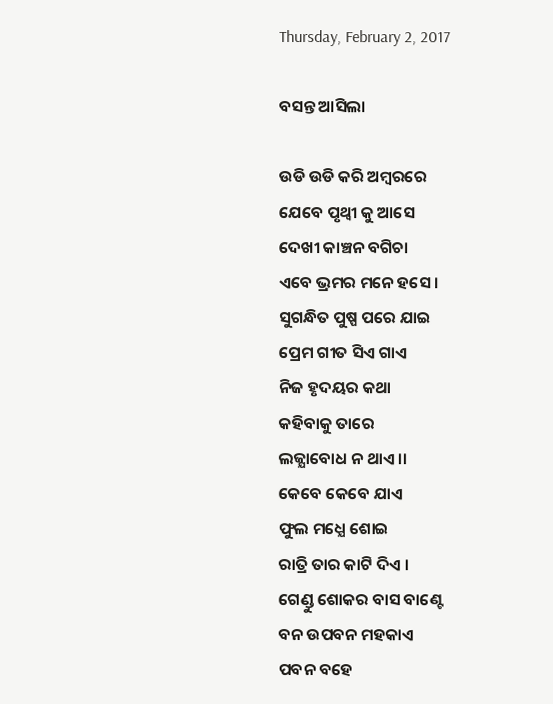Thursday, February 2, 2017

ବସନ୍ତ ଆସିଲା

ଉଡି ଉଡି କରି ଅମ୍ବରରେ
ଯେବେ ପୃଥ୍ବୀ କୁ ଆସେ
ଦେଖୀ କାଞ୍ଚନ ବଗିଚା
ଏବେ ଭ୍ରମର ମନେ ହସେ ।
ସୁଗନ୍ଧିତ ପୁଷ୍ପ ପରେ ଯାଇ
ପ୍ରେମ ଗୀତ ସିଏ ଗାଏ
ନିଜ ହୃଦୟର କଥା
କହିବାକୁ ତାରେ
ଲଜ୍ଯାବୋଧ ନ ଥାଏ ।।
କେବେ କେବେ ଯାଏ
ଫୁଲ ମଧ୍ଯେ ଶୋଇ
ରାତ୍ରି ତାର କାଟି ଦିଏ ।
ଗେଣ୍ଡୁ ଶୋକର ବାସ ବାଣ୍ଟେ
ବନ ଉପବନ ମହକାଏ
ପବନ ବହେ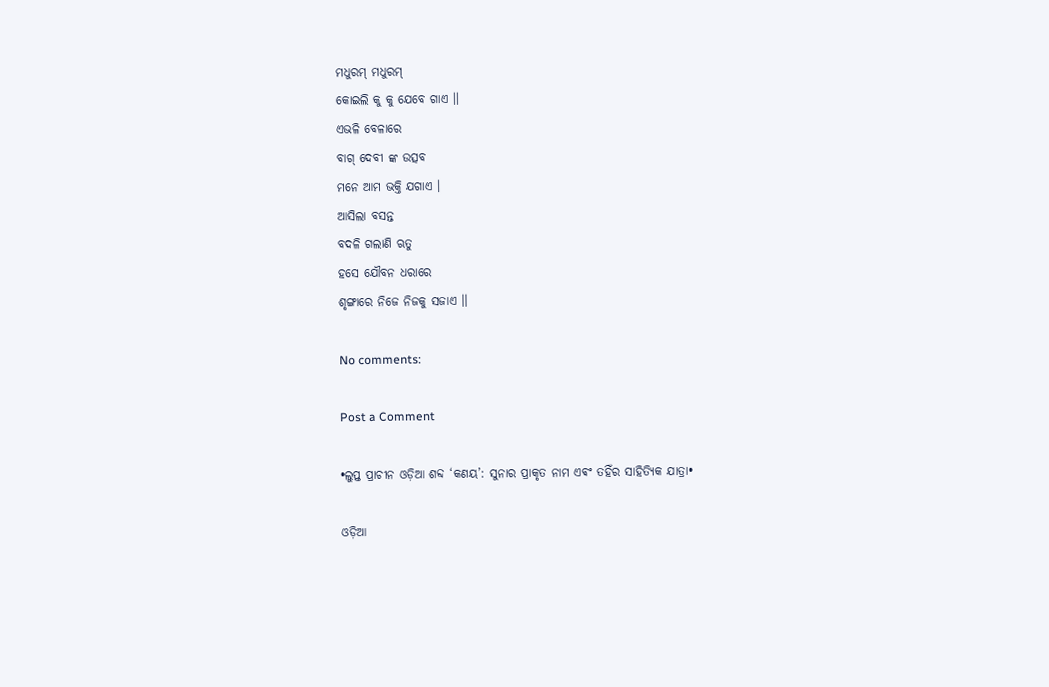ମଧୁରମ୍ ମଧୁରମ୍
କୋଇଲି କୁ କୁ ଯେବେ ଗାଏ ।।
ଏଭଳି ବେଳାରେ
ବାଗ୍ ଦେବୀ ଙ୍କ ଉତ୍ସବ
ମନେ ଆମ ଭକ୍ତି ଯଗାଏ ।
ଆସିଲା ବସନ୍ତ
ବଦଳି ଗଲାଣି ଋତୁ
ହସେ ଯୌବନ ଧରାରେ
ଶୃଙ୍ଗାରେ ନିଜେ ନିଜକୁ ସଜାଏ ।।

No comments:

Post a Comment

•ଲୁପ୍ତ ପ୍ରାଚୀନ ଓଡ଼ିଆ ଶବ୍ଦ ‘କଣୟ’: ସୁନାର ପ୍ରାକୃତ ନାମ ଏଵଂ ତହିଁର ସାହିତ୍ୟିକ ଯାତ୍ରା•

ଓଡ଼ିଆ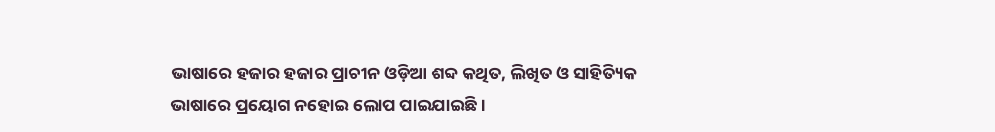ଭାଷାରେ ହଜାର ହଜାର ପ୍ରାଚୀନ ଓଡ଼ିଆ ଶବ୍ଦ କଥିତ, ଲିଖିତ ଓ ସାହିତ୍ୟିକ ଭାଷାରେ ପ୍ରୟୋଗ ନହୋଇ ଲୋପ ପାଇଯାଇଛି ।‌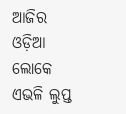ଆଜିର ଓଡ଼ିଆ ଲୋକେ ଏଭଳି ଲୁପ୍ତ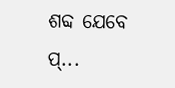ଶବ୍ଦ ଯେବେ ପ୍...